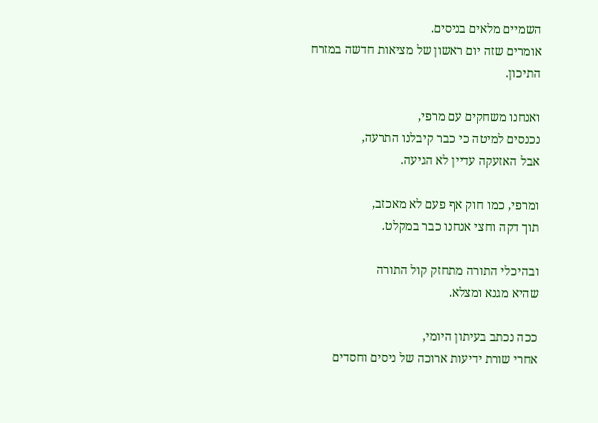השמיים מלאים בניסים.
אומרים שזה יום ראשון של מציאות חדשה במזרח התיכון.

ואנחנו משחקים עם מרפי,
נכנסים למיטה כי כבר קיבלנו התרעה,
אבל האזעקה עדיין לא הגיעה.

ומרפי, כמו חוק אף פעם לא מאכזב,
תוך דקה וחצי אנחנו כבר במקלט.

ובהיכלי התורה מתחזק קול התורה
שהיא מגנא ומצלא.

ככה נכתב בעיתון היומי,
אחרי שורת ידיעות ארוכה של ניסים וחסדים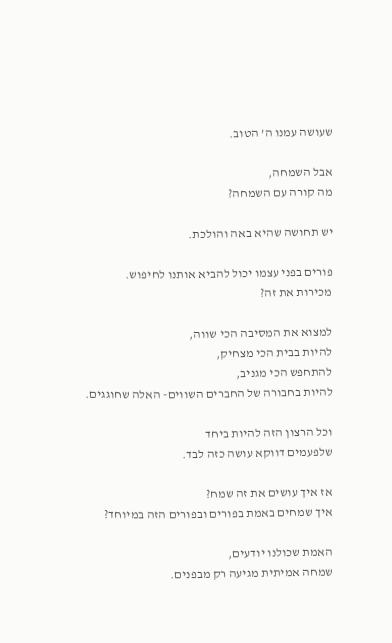שעושה עמנו ה’ הטוב.

אבל השמחה,
מה קורה עם השמחה?

יש תחושה שהיא באה והולכת.

פורים בפני עצמו יכול להביא אותנו לחיפוש.
מכירות את זה?

למצוא את המסיבה הכי שווה,
להיות בבית הכי מצחיק,
להתחפש הכי מגניב,
להיות בחבורה של החברים השווים- האלה שחוגגים.

וכל הרצון הזה להיות ביחד
שלפעמים דווקא עושה כזה לבד.

אז איך עושים את זה שמח?
איך שמחים באמת בפורים ובפורים הזה במיוחד?

האמת שכולנו יודעים,
שמחה אמיתית מגיעה רק מבפנים.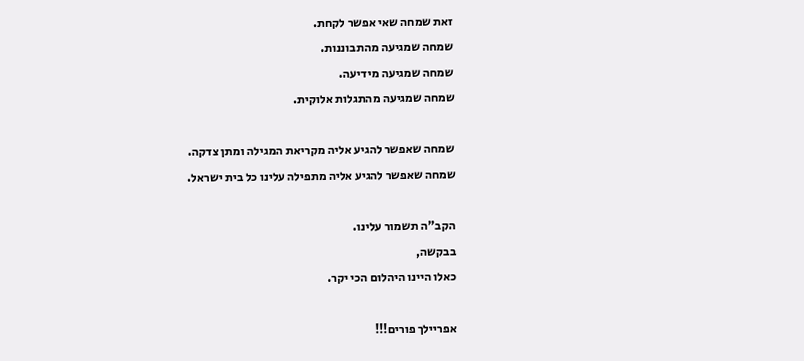זאת שמחה שאי אפשר לקחת.
שמחה שמגיעה מהתבוננות.
שמחה שמגיעה מידיעה.
שמחה שמגיעה מהתגלות אלוקית.

שמחה שאפשר להגיע אליה מקריאת המגילה ומתן צדקה.
שמחה שאפשר להגיע אליה מתפילה עלינו כל בית ישראל.

הקב"ה תשמור עלינו.
בבקשה,
כאלו היינו היהלום הכי יקר.

אפריילך פורים!!!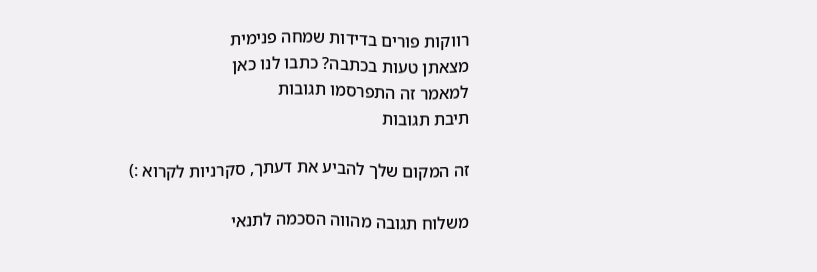רווקות פורים בדידות שמחה פנימית
מצאתן טעות בכתבה? כתבו לנו כאן
למאמר זה התפרסמו תגובות
תיבת תגובות

זה המקום שלך להביע את דעתך, סקרניות לקרוא :)

משלוח תגובה מהווה הסכמה לתנאי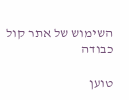השימוש של אתר קול כבודה

טוען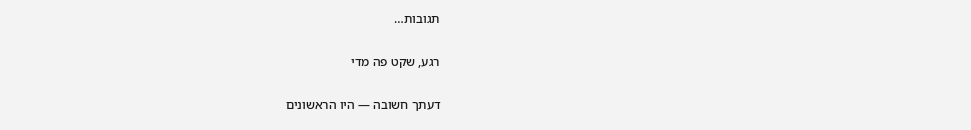תגובות…

רגע, שקט פה מדי

דעתך חשובה — היו הראשונים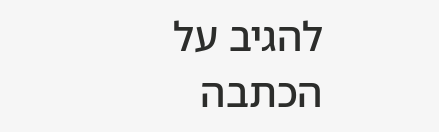להגיב על הכתבה